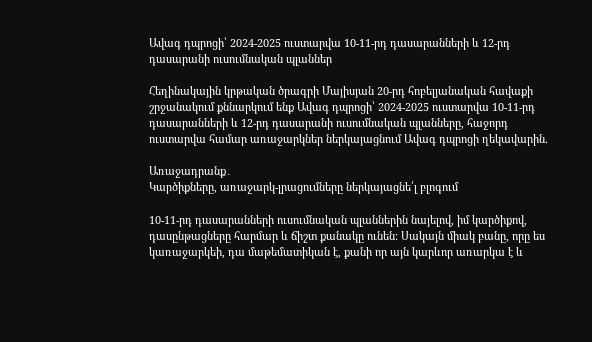Ավագ դպրոցի՝ 2024-2025 ուստարվա 10-11-րդ դասարանների և 12-րդ դասարանի ուսումնական պլաններ

Հեղինակային կրթական ծրագրի Մայիսյան 20-րդ հոբելյանական հավաքի շրջանակում քննարկում ենք Ավագ դպրոցի՝ 2024-2025 ուստարվա 10-11-րդ դասարանների և 12-րդ դասարանի ուսումնական պլանները, հաջորդ ուստարվա համար առաջարկներ ներկայացնում Ավագ դպրոցի ղեկավարին.

Առաջադրանք․
Կարծիքները, առաջարկ-լրացումները ներկայացնե՛լ բլոգում

10-11-րդ դասարանների ուսումնական պլաններին նայելով, իմ կարծիքով, դասընթացները հարմար և ճիշտ քանակը ունեն: Սակայն միակ բանը, որը ես կառաջարկեի, դա մաթեմատիկան է, քանի որ այն կարևոր առարկա է և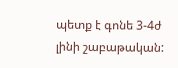պետք է գոնե 3-4ժ լինի շաբաթական: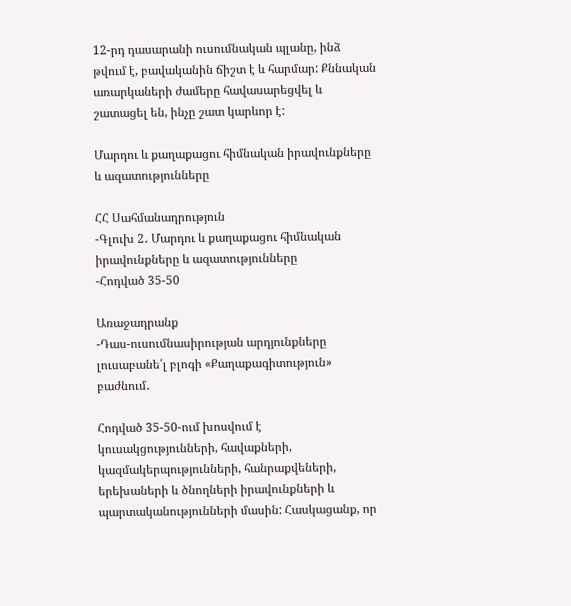12-րդ դասարանի ուսումնական պլանը, ինձ թվում է, բավականին ճիշտ է և հարմար: Քննական առարկաների ժամերը հավասարեցվել և շատացել են, ինչը շատ կարևոր է:

Մարդու և քաղաքացու հիմնական իրավունքները և ազատությունները

ՀՀ Սահմանադրություն
-Գլուխ 2․ Մարդու և քաղաքացու հիմնական իրավունքները և ազատությունները
-Հոդված 35-50

Առաջադրանք
-Դաս-ուսումնասիրության արդյունքները լուսաբանե՛լ բլոգի «Քաղաքագիտություն» բաժնում․

Հոդված 35-50-ում խոսվում է կուսակցությունների, հավաքների, կազմակերպությունների, հանրաքվեների, երեխաների և ծնողների իրավունքների և պարտականությունների մասին: Հասկացանք, որ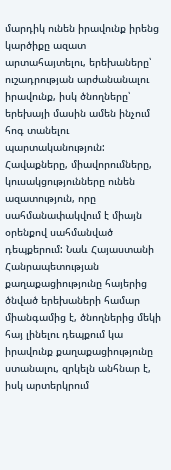մարդիկ ունեն իրավունք իրենց կարծիքը ազատ արտահայտելու, երեխաները՝ ուշադրության արժանանալու իրավունք, իսկ ծնողները՝ երեխայի մասին ամեն ինչում հոգ տանելու պարտականություն: Հավաքները, միավորումները, կուսակցությունները ունեն ազատություն, որը սահմանափակվում է միայն օրենքով սահմանված դեպքերում: Նաև Հայաստանի Հանրապետության քաղաքացիությունը հայերից ծնված երեխաների համար միանգամից է, ծնողներից մեկի հայ լինելու դեպքում կա իրավունք քաղաքացիությունը ստանալու, զրկելն անհնար է, իսկ արտերկրում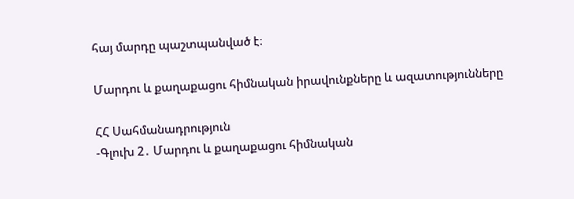հայ մարդը պաշտպանված է։

Մարդու և քաղաքացու հիմնական իրավունքները և ազատությունները

ՀՀ Սահմանադրություն
-Գլուխ 2․ Մարդու և քաղաքացու հիմնական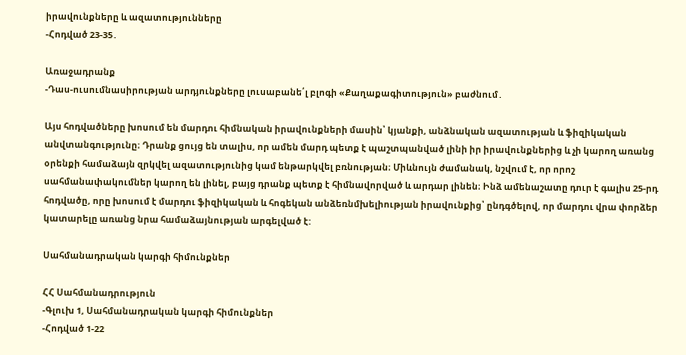իրավունքները և ազատությունները
-Հոդված 23-35․

Առաջադրանք
-Դաս-ուսումնասիրության արդյունքները լուսաբանե՛լ բլոգի «Քաղաքագիտություն» բաժնում․

Այս հոդվածները խոսում են մարդու հիմնական իրավունքների մասին՝ կյանքի, անձնական ազատության և ֆիզիկական անվտանգությունը։ Դրանք ցույց են տալիս, որ ամեն մարդ պետք է պաշտպանված լինի իր իրավունքներից և չի կարող առանց օրենքի համաձայն զրկվել ազատությունից կամ ենթարկվել բռնության։ Միևնույն ժամանակ, նշվում է, որ որոշ սահմանափակումներ կարող են լինել, բայց դրանք պետք է հիմնավորված և արդար լինեն։ Ինձ ամենաշատը դուր է գալիս 25-րդ հոդվածը, որը խոսում է մարդու ֆիզիկական և հոգեկան անձեռնմխելիության իրավունքից՝ ընդգծելով, որ մարդու վրա փորձեր կատարելը առանց նրա համաձայնության արգելված է:

Սահմանադրական կարգի հիմունքներ

ՀՀ Սահմանադրություն
-Գլուխ 1, Սահմանադրական կարգի հիմունքներ
-Հոդված 1-22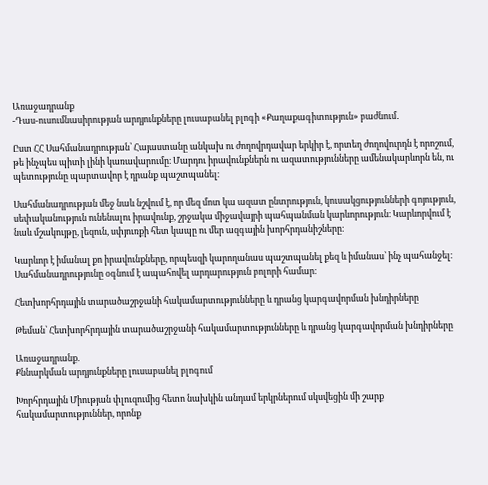Առաջադրանք
-Դաս-ուսումնասիրության արդյունքները լուսաբանել բլոգի «Քաղաքագիտություն» բաժնում․

Ըստ ՀՀ Սահմանադրության՝ Հայաստանը անկախ ու ժողովրդավար երկիր է, որտեղ ժողովուրդն է որոշում, թե ինչպես պիտի լինի կառավարումը։ Մարդու իրավունքներն ու ազատությունները ամենակարևորն են, ու պետությունը պարտավոր է դրանք պաշտպանել։

Սահմանադրության մեջ նաև նշվում է, որ մեզ մոտ կա ազատ ընտրություն, կուսակցությունների գոյություն, սեփականություն ունենալու իրավունք, շրջակա միջավայրի պահպանման կարևորություն։ Կարևորվում է նաև մշակույթը, լեզուն, սփյուռքի հետ կապը ու մեր ազգային խորհրդանիշները։

Կարևոր է իմանալ քո իրավունքները, որպեսզի կարողանաս պաշտպանել քեզ և իմանաս՝ ինչ պահանջել։ Սահմանադրությունը օգնում է ապահովել արդարություն բոլորի համար։

Հետխորհրդային տարածաշրջանի հակամարտությունները և դրանց կարգավորման խնդիրները

Թեման՝ Հետխորհրդային տարածաշրջանի հակամարտությունները և դրանց կարգավորման խնդիրները

Առաջադրանք.
Քննարկման արդյունքները լուսաբանել բլոգում

Խորհրդային Միության փլուզումից հետո նախկին անդամ երկրներում սկսվեցին մի շարք հակամարտություններ, որոնք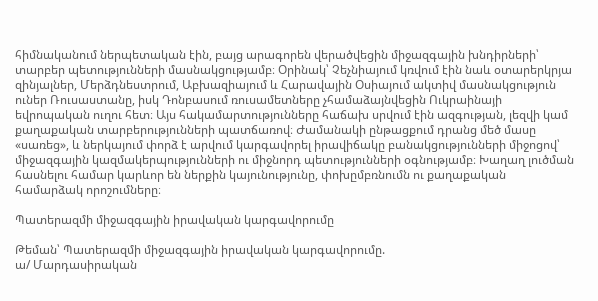հիմնականում ներպետական էին, բայց արագորեն վերածվեցին միջազգային խնդիրների՝ տարբեր պետությունների մասնակցությամբ։ Օրինակ՝ Չեչնիայում կռվում էին նաև օտարերկրյա զինյալներ, Մերձդնեստրում, Աբխազիայում և Հարավային Օսիայում ակտիվ մասնակցություն ուներ Ռուսաստանը, իսկ Դոնբասում ռուսամետները չհամաձայնվեցին Ուկրաինայի եվրոպական ուղու հետ։ Այս հակամարտությունները հաճախ սրվում էին ազգության, լեզվի կամ քաղաքական տարբերությունների պատճառով։ Ժամանակի ընթացքում դրանց մեծ մասը «սառեց», և ներկայում փորձ է արվում կարգավորել իրավիճակը բանակցությունների միջոցով՝ միջազգային կազմակերպությունների ու միջնորդ պետությունների օգնությամբ։ Խաղաղ լուծման հասնելու համար կարևոր են ներքին կայունությունը, փոխըմբռնումն ու քաղաքական համարձակ որոշումները։

Պատերազմի միջազգային իրավական կարգավորումը

Թեման՝ Պատերազմի միջազգային իրավական կարգավորումը.
ա/ Մարդասիրական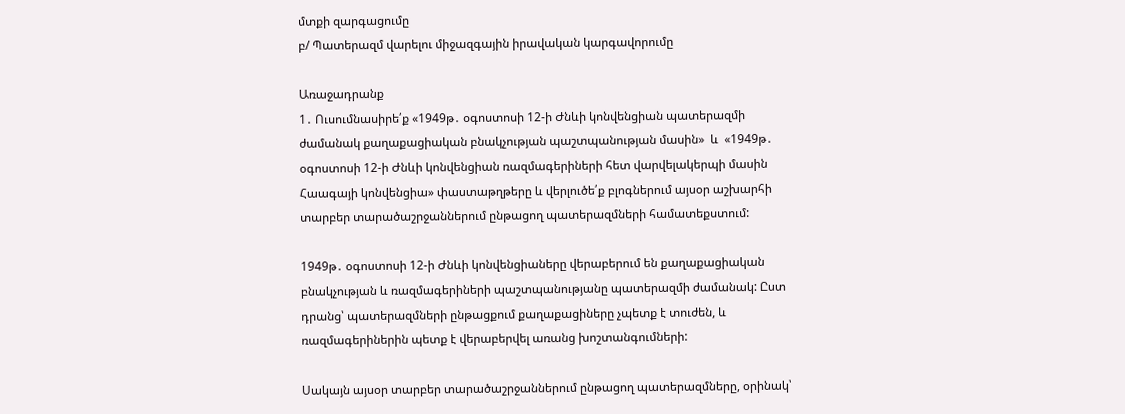մտքի զարգացումը
բ/ Պատերազմ վարելու միջազգային իրավական կարգավորումը

Առաջադրանք
1․ Ուսումնասիրե՛ք «1949թ․ օգոստոսի 12-ի Ժնևի կոնվենցիան պատերազմի ժամանակ քաղաքացիական բնակչության պաշտպանության մասին»  և  «1949թ․ օգոստոսի 12-ի Ժնևի կոնվենցիան ռազմագերիների հետ վարվելակերպի մասին Հաագայի կոնվենցիա» փաստաթղթերը և վերլուծե՛ք բլոգներում այսօր աշխարհի տարբեր տարածաշրջաններում ընթացող պատերազմների համատեքստում:

1949թ․ օգոստոսի 12-ի Ժնևի կոնվենցիաները վերաբերում են քաղաքացիական բնակչության և ռազմագերիների պաշտպանությանը պատերազմի ժամանակ: Ըստ դրանց՝ պատերազմների ընթացքում քաղաքացիները չպետք է տուժեն, և ռազմագերիներին պետք է վերաբերվել առանց խոշտանգումների:

Սակայն այսօր տարբեր տարածաշրջաններում ընթացող պատերազմները, օրինակ՝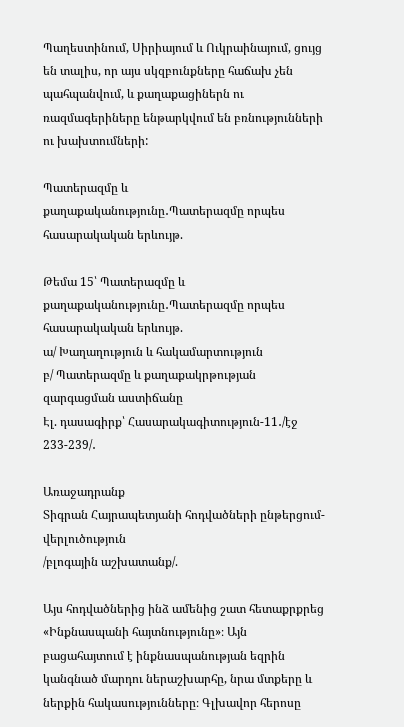Պաղեստինում, Սիրիայում և Ուկրաինայում, ցույց են տալիս, որ այս սկզբունքները հաճախ չեն պահպանվում, և քաղաքացիներն ու ռազմագերիները ենթարկվում են բռնությունների ու խախտումների:

Պատերազմը և քաղաքականությունը․Պատերազմը որպես հասարակական երևույթ.

Թեմա 15՝ Պատերազմը և քաղաքականությունը․Պատերազմը որպես հասարակական երևույթ.
ա/ Խաղաղություն և հակամարտություն
բ/ Պատերազմը և քաղաքակրթության զարգացման աստիճանը
Էլ. դասագիրք՝ Հասարակագիտություն-11․/էջ 233-239/․

Առաջադրանք
Տիգրան Հայրապետյանի հոդվածների ընթերցում-վերլուծություն
/բլոգային աշխատանք/.

Այս հոդվածներից ինձ ամենից շատ հետաքրքրեց «Ինքնասպանի հայտնությունը»։ Այն բացահայտում է ինքնասպանության եզրին կանգնած մարդու ներաշխարհը, նրա մտքերը և ներքին հակասությունները։ Գլխավոր հերոսը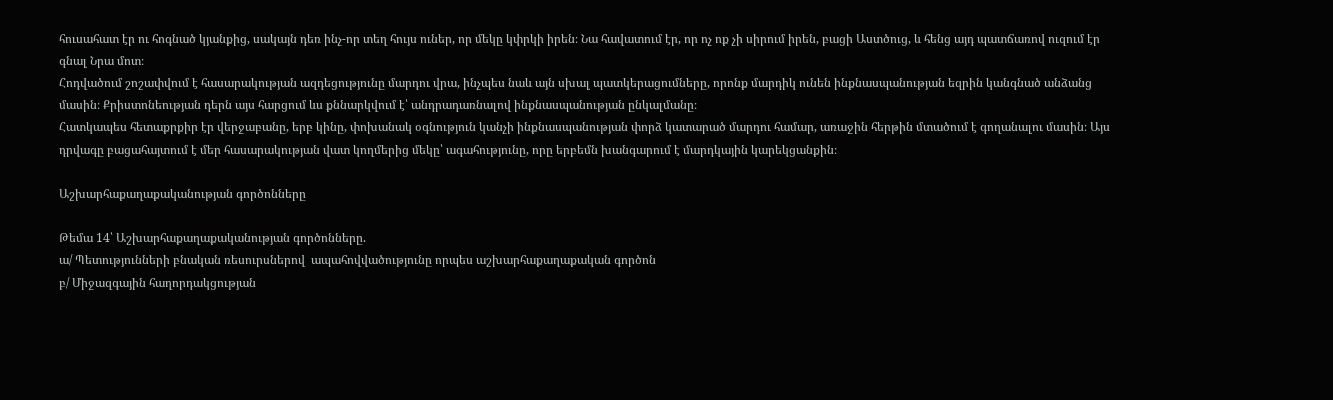հուսահատ էր ու հոգնած կյանքից, սակայն դեռ ինչ-որ տեղ հույս ուներ, որ մեկը կփրկի իրեն։ Նա հավատում էր, որ ոչ ոք չի սիրում իրեն, բացի Աստծուց, և հենց այդ պատճառով ուզում էր գնալ Նրա մոտ։
Հոդվածում շոշափվում է հասարակության ազդեցությունը մարդու վրա, ինչպես նաև այն սխալ պատկերացումները, որոնք մարդիկ ունեն ինքնասպանության եզրին կանգնած անձանց մասին։ Քրիստոնեության դերն այս հարցում ևս քննարկվում է՝ անդրադառնալով ինքնասպանության ընկալմանը։
Հատկապես հետաքրքիր էր վերջաբանը, երբ կինը, փոխանակ օգնություն կանչի ինքնասպանության փորձ կատարած մարդու համար, առաջին հերթին մտածում է գողանալու մասին։ Այս դրվագը բացահայտում է մեր հասարակության վատ կողմերից մեկը՝ ագահությունը, որը երբեմն խանգարում է մարդկային կարեկցանքին։

Աշխարհաքաղաքականության գործոնները

Թեմա 14՝ Աշխարհաքաղաքականության գործոնները.
ա/ Պետությունների բնական ռեսուրսներով  ապահովվածությունը որպես աշխարհաքաղաքական գործոն
բ/ Միջազգային հաղորդակցության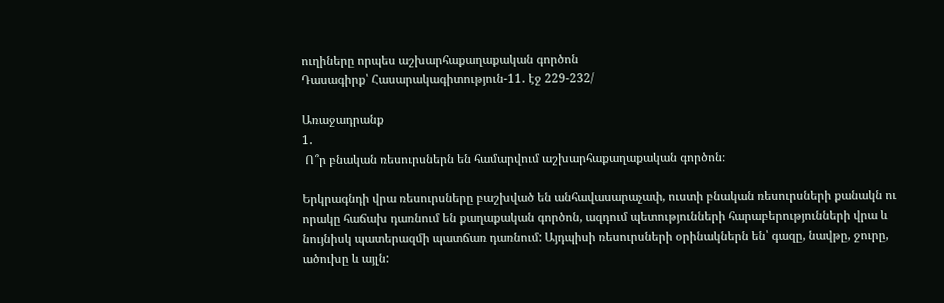ուղիները որպես աշխարհաքաղաքական գործոն
Դասագիրք՝ Հասարակագիտություն-11․ էջ 229-232/

Առաջադրանք
1․
 Ո՞ր բնական ռեսուրսներն են համարվում աշխարհաքաղաքական գործոն։

Երկրագնդի վրա ռեսուրսները բաշխված են անհավասարաչափ, ուստի բնական ռեսուրսների քանակն ու որակը հաճախ դառնում են քաղաքական գործոն, ազդում պետությունների հարաբերությունների վրա և նույնիսկ պատերազմի պատճառ դառնում: Այդպիսի ռեսուրսների օրինակներն են՝ գազը, նավթը, ջուրը, ածուխը և այլն: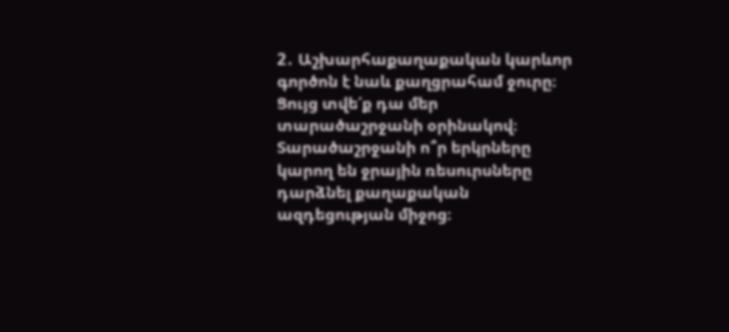2․ Աշխարհաքաղաքական կարևոր գործոն է նաև քաղցրահամ ջուրը։ Ցույց տվե՛ք դա մեր տարածաշրջանի օրինակով։ Տարածաշրջանի ո՞ր երկրները կարող են ջրային ռեսուրսները դարձնել քաղաքական ազդեցության միջոց։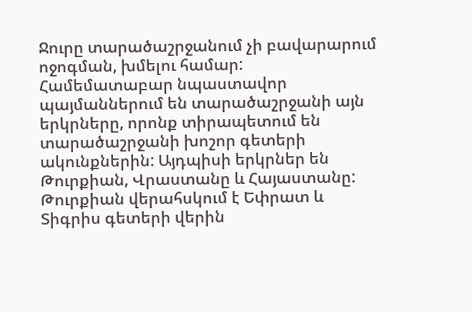Ջուրը տարածաշրջանում չի բավարարում ոջոգման, խմելու համար: Համեմատաբար նպաստավոր պայմաններում են տարածաշրջանի այն երկրները, որոնք տիրապետում են տարածաշրջանի խոշոր գետերի ակունքներին: Այդպիսի երկրներ են Թուրքիան, Վրաստանը և Հայաստանը: Թուրքիան վերահսկում է Եփրատ և Տիգրիս գետերի վերին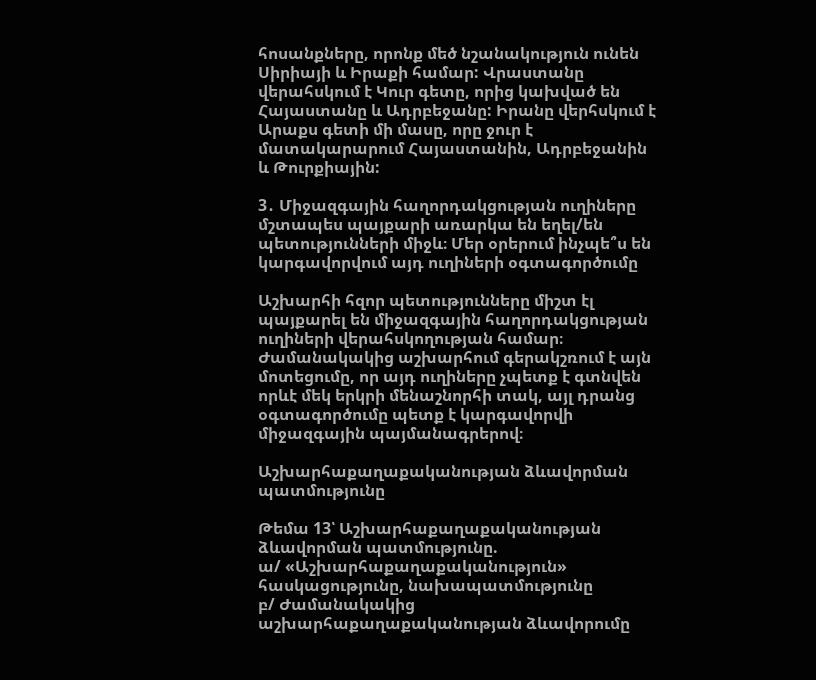հոսանքները, որոնք մեծ նշանակություն ունեն Սիրիայի և Իրաքի համար: Վրաստանը վերահսկում է Կուր գետը, որից կախված են Հայաստանը և Ադրբեջանը: Իրանը վերհսկում է Արաքս գետի մի մասը, որը ջուր է մատակարարում Հայաստանին, Ադրբեջանին և Թուրքիային:

3․ Միջազգային հաղորդակցության ուղիները մշտապես պայքարի առարկա են եղել/են պետությունների միջև։ Մեր օրերում ինչպե՞ս են կարգավորվում այդ ուղիների օգտագործումը

Աշխարհի հզոր պետությունները միշտ էլ պայքարել են միջազգային հաղորդակցության ուղիների վերահսկողության համար։ Ժամանակակից աշխարհում գերակշռում է այն մոտեցումը, որ այդ ուղիները չպետք է գտնվեն որևէ մեկ երկրի մենաշնորհի տակ, այլ դրանց օգտագործումը պետք է կարգավորվի միջազգային պայմանագրերով։

Աշխարհաքաղաքականության ձևավորման պատմությունը

Թեմա 13՝ Աշխարհաքաղաքականության ձևավորման պատմությունը.
ա/ «Աշխարհաքաղաքականություն» հասկացությունը, նախապատմությունը
բ/ Ժամանակակից աշխարհաքաղաքականության ձևավորումը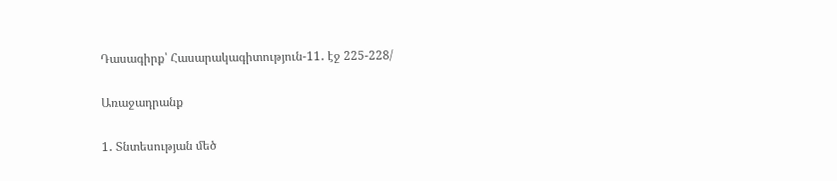Դասագիրք՝ Հասարակագիտություն-11․ էջ 225-228/

Առաջադրանք

1․ Տնտեսության մեծ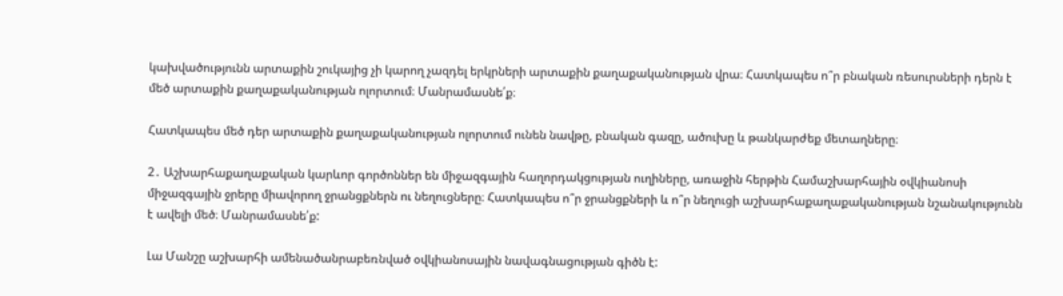կախվածությունն արտաքին շուկայից չի կարող չազդել երկրների արտաքին քաղաքականության վրա։ Հատկապես ո՞ր բնական ռեսուրսների դերն է մեծ արտաքին քաղաքականության ոլորտում։ Մանրամասնե՛ք։

Հատկապես մեծ դեր արտաքին քաղաքականության ոլորտում ունեն նավթը, բնական գազը, ածուխը և թանկարժեք մետաղները։

2․ Աշխարհաքաղաքական կարևոր գործոններ են միջազգային հաղորդակցության ուղիները, առաջին հերթին Համաշխարհային օվկիանոսի միջազգային ջրերը միավորող ջրանցքներն ու նեղուցները։ Հատկապես ո՞ր ջրանցքների և ո՞ր նեղուցի աշխարհաքաղաքականության նշանակությունն է ավելի մեծ։ Մանրամասնե՛ք:

Լա Մանշը աշխարհի ամենածանրաբեռնված օվկիանոսային նավագնացության գիծն է: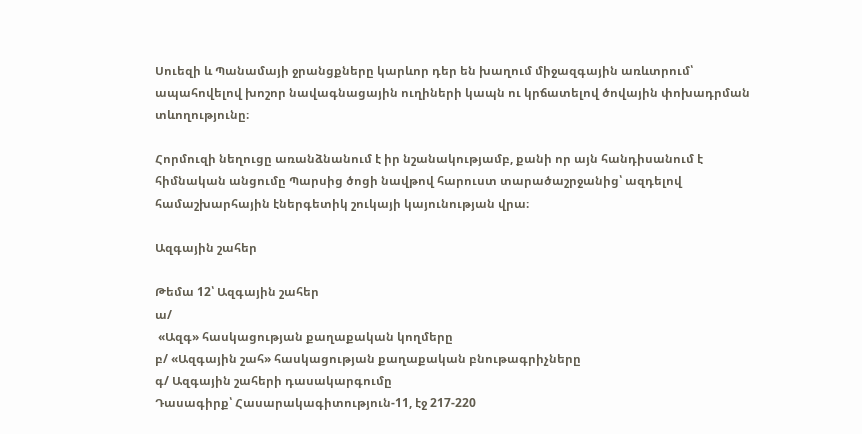Սուեզի և Պանամայի ջրանցքները կարևոր դեր են խաղում միջազգային առևտրում՝ ապահովելով խոշոր նավագնացային ուղիների կապն ու կրճատելով ծովային փոխադրման տևողությունը։

Հորմուզի նեղուցը առանձնանում է իր նշանակությամբ, քանի որ այն հանդիսանում է հիմնական անցումը Պարսից ծոցի նավթով հարուստ տարածաշրջանից՝ ազդելով համաշխարհային էներգետիկ շուկայի կայունության վրա։

Ազգային շահեր

Թեմա 12՝ Ազգային շահեր
ա/
 «Ազգ» հասկացության քաղաքական կողմերը
բ/ «Ազգային շահ» հասկացության քաղաքական բնութագրիչները
գ/ Ազգային շահերի դասակարգումը
Դասագիրք՝ Հասարակագիտություն-11, էջ 217-220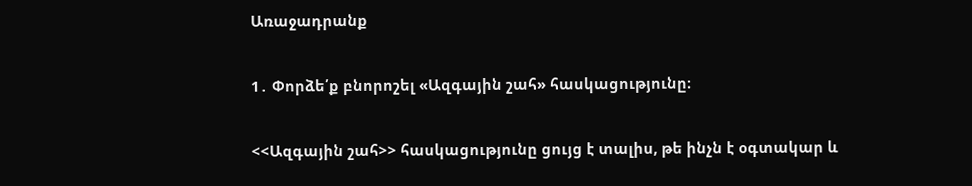Առաջադրանք

1․ Փորձե՛ք բնորոշել «Ազգային շահ» հասկացությունը։

<<Ազգային շահ>> հասկացությունը ցույց է տալիս, թե ինչն է օգտակար և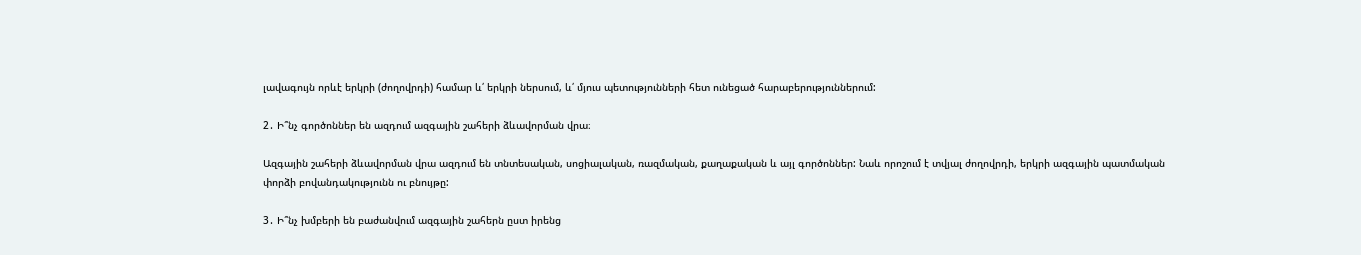լավագույն որևէ երկրի (ժողովրդի) համար և՛ երկրի ներսում, և՛ մյուս պետությունների հետ ունեցած հարաբերություններում:

2․ Ի՞նչ գործոններ են ազդում ազգային շահերի ձևավորման վրա։

Ազգային շահերի ձևավորման վրա ազդում են տնտեսական, սոցիալական, ռազմական, քաղաքական և այլ գործոններ: Նաև որոշում է տվյալ ժողովրդի, երկրի ազգային պատմական փորձի բովանդակությունն ու բնույթը:

3․ Ի՞նչ խմբերի են բաժանվում ազգային շահերն ըստ իրենց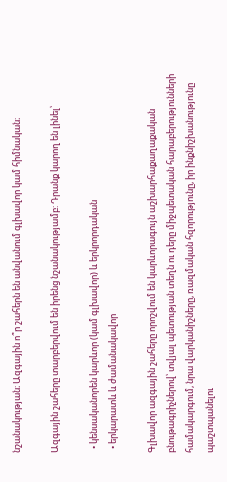նշանակության։ Ազգային ո՞ր շահերն են անվանում գլխավոր կամ հիմնական։

Ազգային շահերը տարբերվում են իրենց նշանակությամբ: Դրանք կարող են լինել՝

  • կենսականորեն կարևոր (կամ գլխավոր) և երկրորդական
  • երկարատև և ժամանակավոր

Գլխավոր ազգային շահերը որոշվում են կարևորագույն աշխարհաքաղաքական բնութագրիչներով՝ տվյալ պետության տեղն ու դերը միջպետական հարաբերությունների համակարգում, նրա վարկանիշները, ռազմական հզորությունը, իր ինքնիշխանությունը պաշտպանելու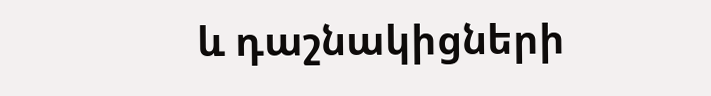և դաշնակիցների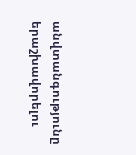անվտանգությունը երաշխավորելու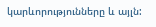կարևորությունները և այլն: